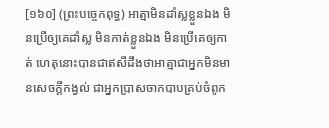[១៦០] (ព្រះបច្ចេកពុទ្ធ) អាត្មាមិនដាំស្លខ្លួនឯង មិនប្រើឲ្យគេដាំស្ល មិនកាត់ខ្លួនឯង មិនប្រើគេឲ្យកាត់ ហេតុនោះបានជាឥសីដឹងថាអាត្មាជាអ្នកមិនមានសេចក្តីកង្វល់ ជាអ្នកប្រាសចាកបាបគ្រប់ចំពូក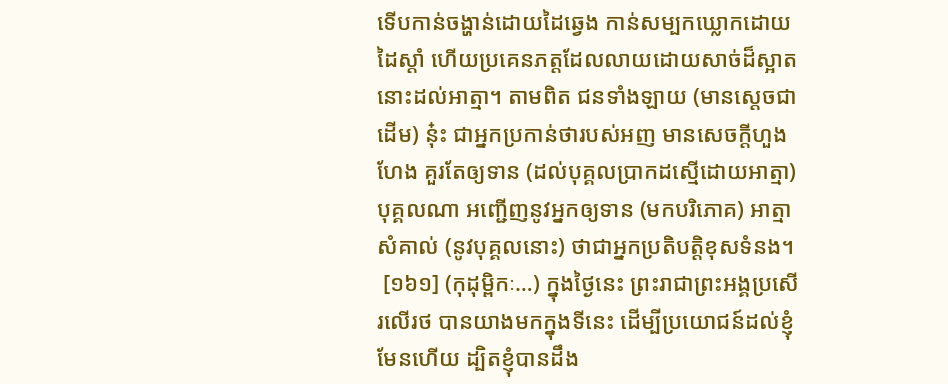ទើបកាន់ចង្ហាន់ដោយដៃឆ្វេង កាន់សម្បកឃ្លោកដោយដៃស្តាំ ហើយប្រគេនភត្តដែលលាយដោយសាច់ដ៏ស្អាតនោះដល់អាត្មា។ តាមពិត ជនទាំងឡាយ (មានសេ្តចជាដើម) នុ៎ះ ជាអ្នកប្រកាន់ថារបស់អញ មានសេចក្តីហួងហែង គួរតែឲ្យទាន (ដល់បុគ្គលប្រាកដស្មើដោយអាត្មា) បុគ្គលណា អញ្ជើញនូវអ្នកឲ្យទាន (មកបរិភោគ) អាត្មាសំគាល់ (នូវបុគ្គលនោះ) ថាជាអ្នកប្រតិបត្តិខុសទំនង។
 [១៦១] (កុដុម្ពិកៈ…) ក្នុងថ្ងៃនេះ ព្រះរាជាព្រះអង្គប្រសើរលើរថ បានយាងមកក្នុងទីនេះ ដើម្បីប្រយោជន៍ដល់ខ្ញុំមែនហើយ ដ្បិតខ្ញុំបានដឹង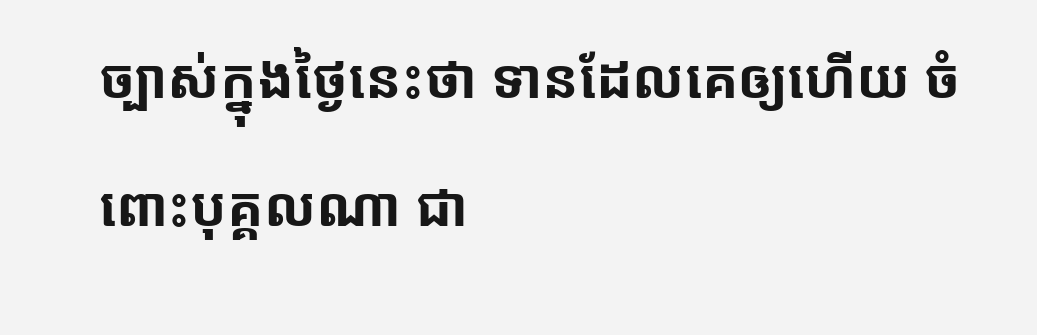ច្បាស់ក្នុងថ្ងៃនេះថា ទានដែលគេឲ្យហើយ ចំពោះបុគ្គលណា ជា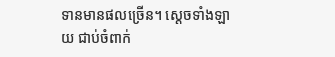ទានមានផលច្រើន។ ស្តេចទាំងឡាយ ជាប់ចំពាក់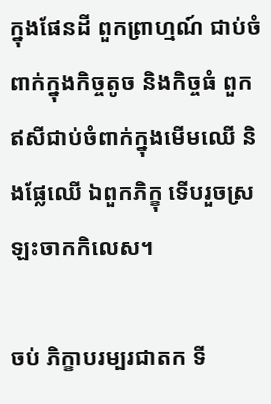ក្នុងផែនដី ពួកព្រាហ្មណ៍ ជាប់ចំពាក់ក្នុងកិច្ចតូច និងកិច្ចធំ ពួកឥសីជាប់ចំពាក់ក្នុងមើមឈើ និងផ្លែឈើ ឯពួកភិក្ខុ ទើបរួចស្រឡះចាកកិលេស។

ចប់ ភិក្ខាបរម្បរជាតក ទី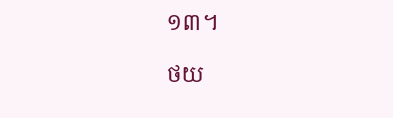១៣។

ថយ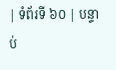| ទំព័រទី ៦០ | បន្ទាប់